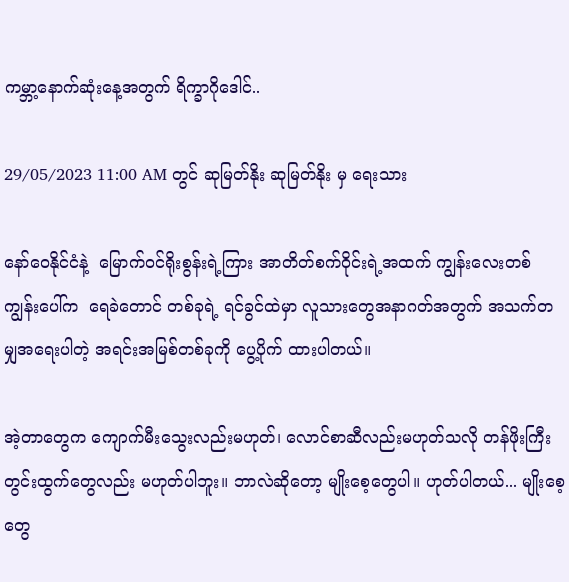ကမ္ဘာ့နောက်ဆုံးနေ့အတွက် ရိက္ခာဂိုဒေါင်..

29/05/2023 11:00 AM တွင် ဆုမြတ်နိုး ဆုမြတ်နိုး မှ ရေးသား

နော်ဝေနိုင်ငံနဲ့  မြောက်ဝင်ရိုးစွန်းရဲ့ကြား အာတိတ်စက်ဝိုင်းရဲ့အထက် ကျွန်းလေးတစ်ကျွန်းပေါ်က  ရေခဲတောင် တစ်ခုရဲ့ ရင်ခွင်ထဲမှာ လူသားတွေအနာဂတ်အတွက် အသက်တမျှအရေးပါတဲ့ အရင်းအမြစ်တစ်ခုကို ပွေ့ပိုက် ထားပါတယ်။

အဲ့တာတွေက ကျောက်မီးသွေးလည်းမဟုတ်၊ လောင်စာဆီလည်းမဟုတ်သလို တန်ဖိုးကြီးတွင်းထွက်တွေလည်း မဟုတ်ပါဘူး။ ဘာလဲဆိုတော့ မျိုးစေ့တွေပါ။ ဟုတ်ပါတယ်... မျိုးစေ့တွေ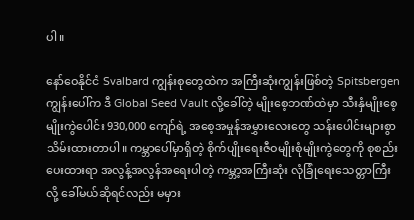ပါ။

နော်ဝေနိုင်ငံ Svalbard ကျွန်းစုတွေထဲက အကြီးဆုံးကျွန်းဖြစ်တဲ့ Spitsbergen ကျွန်းပေါ်က ဒီ Global Seed Vault လို့ခေါ်တဲ့ မျိုးစေ့ဘဏ်ထဲမှာ သီးနှံမျိုးစေ့မျိုးကွဲပေါင်း 930,000 ကျော်ရဲ့ အစေ့အမှုန်အမွှားလေးတွေ သန်းပေါင်းများစွာ သိမ်းထားတာပါ။ ကမ္ဘာပေါ်မှာရှိတဲ့ စိုက်ပျိုးရေးဇီဝမျိုးစုံမျိုးကွဲတွေကို စုစည်းပေးထားရာ အလွန့်အလွန်အရေးပါတဲ့ ကမ္ဘာ့အကြီးဆုံး လုံခြုံရေးသေတ္တာကြီးလို့ ခေါ်မယ်ဆိုရင်လည်း မမှား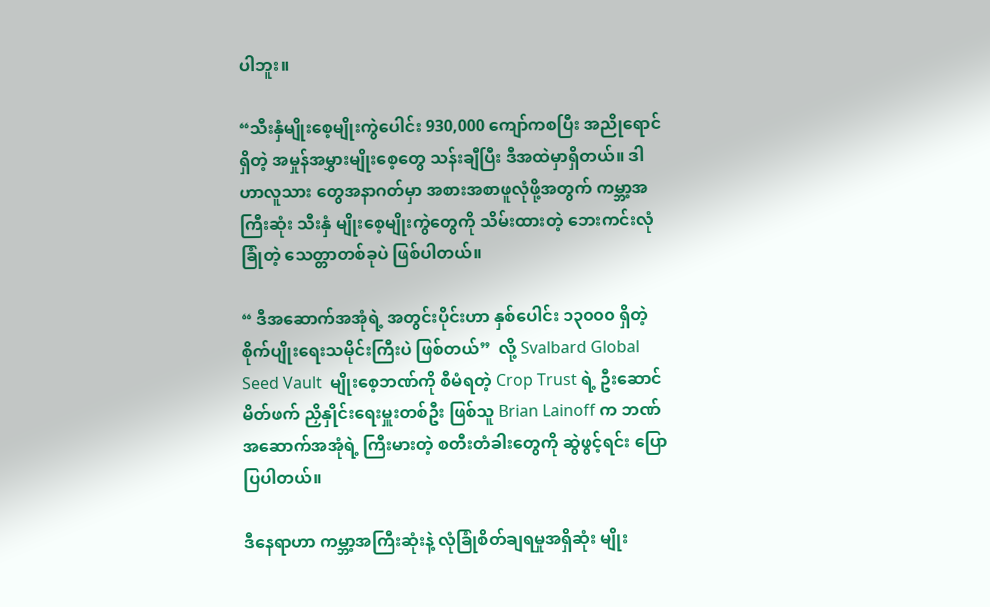ပါဘူး။

“သီးနှံမျိုးစေ့မျိုးကွဲပေါင်း 930,000 ကျော်ကစပြီး အညိုရောင်ရှိတဲ့ အမှုန်အမွှားမျိုးစေ့တွေ သန်းချီပြီး ဒီအထဲမှာရှိတယ်။ ဒါဟာလူသား တွေအနာဂတ်မှာ အစားအစာဖူလုံဖို့အတွက် ကမ္ဘာ့အကြီးဆုံး သီးနှံ မျိုးစေ့မျိုးကွဲတွေကို သိမ်းထားတဲ့ ဘေးကင်းလုံခြုံတဲ့ သေတ္တာတစ်ခုပဲ ဖြစ်ပါတယ်။

“ ဒီအဆောက်အအုံရဲ့ အတွင်းပိုင်းဟာ နှစ်ပေါင်း ၁၃၀၀၀ ရှိတဲ့ စိုက်ပျိုးရေးသမိုင်းကြီးပဲ ဖြစ်တယ်”  လို့ Svalbard Global Seed Vault  မျိုးစေ့ဘဏ်ကို စီမံရတဲ့ Crop Trust ရဲ့ ဦးဆောင်မိတ်ဖက် ညှိနှိုင်းရေးမှူးတစ်ဦး ဖြစ်သူ Brian Lainoff က ဘဏ်အဆောက်အအုံရဲ့ ကြီးမားတဲ့ စတီးတံခါးတွေကို ဆွဲဖွင့်ရင်း ပြောပြပါတယ်။

ဒီနေရာဟာ ကမ္ဘာ့အကြီးဆုံးနဲ့ လုံခြုံစိတ်ချရမှုအရှိဆုံး မျိုး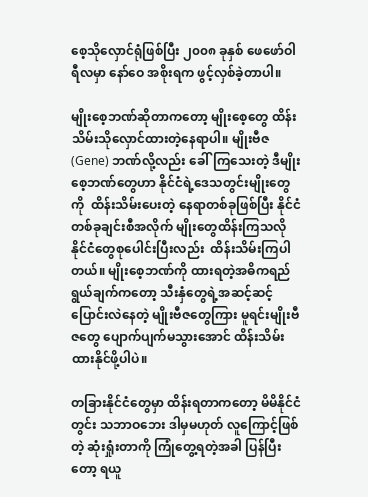စေ့သိုလှောင်ရုံဖြစ်ပြီး ၂၀၀၈ ခုနှစ် ဖေဖော်ဝါရီလမှာ နော်ဝေ အစိုးရက ဖွင့်လှစ်ခဲ့တာပါ။

မျိုးစေ့ဘဏ်ဆိုတာကတော့ မျိုးစေ့တွေ ထိန်းသိမ်းသိုလှောင်ထားတဲ့နေရာပါ။ မျိုးဗီဇ (Gene) ဘဏ်လို့လည်း ခေါ်ကြသေးတဲ့ ဒီမျိုးစေ့ဘဏ်တွေဟာ နိုင်ငံရဲ့ဒေသတွင်းမျိုးတွေကို  ထိန်းသိမ်းပေးတဲ့ နေရာတစ်ခုဖြစ်ပြီး နိုင်ငံ တစ်ခုချင်းစီအလိုက် မျိုးတွေထိန်းကြသလို နိုင်ငံတွေစုပေါင်းပြီးလည်း  ထိန်းသိမ်းကြပါတယ်။ မျိုးစေ့ဘဏ်ကို ထားရတဲ့အဓိကရည်ရွယ်ချက်ကတော့ သီးနှံတွေရဲ့အဆင့်ဆင့်ပြောင်းလဲနေတဲ့ မျိုးဗီဇတွေကြား မူရင်းမျိုးဗီဇတွေ ပျောက်ပျက်မသွားအောင် ထိန်းသိမ်းထားနိုင်ဖို့ပါပဲ။

တခြားနိုင်ငံတွေမှာ ထိန်းရတာကတော့ မိမိနိုင်ငံတွင်း သဘာဝဘေး ဒါမှမဟုတ် လူကြောင့်ဖြစ်တဲ့ ဆုံးရှုံးတာကို ကြုံတွေ့ရတဲ့အခါ ပြန်ပြီးတော့ ရယူ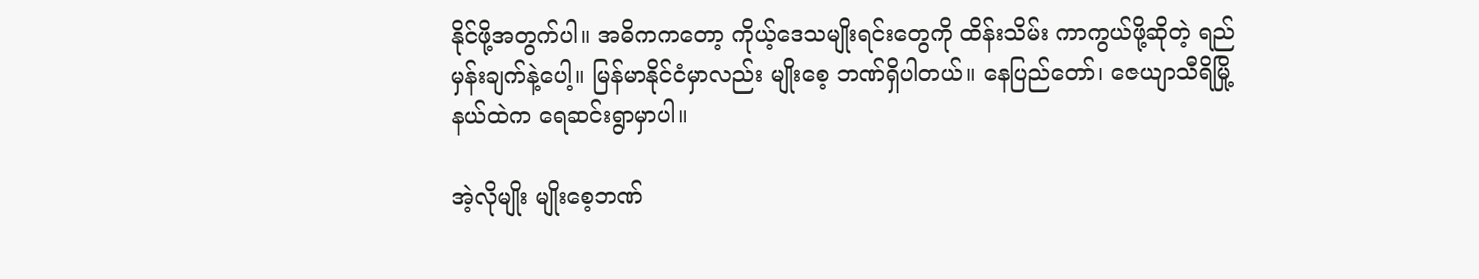နိုင်ဖို့အတွက်ပါ။ အဓိကကတော့ ကိုယ့်ဒေသမျိုးရင်းတွေကို ထိန်းသိမ်း ကာကွယ်ဖို့ဆိုတဲ့ ရည်မှန်းချက်နဲ့ပေါ့။ မြန်မာနိုင်ငံမှာလည်း မျိုးစေ့ ဘဏ်ရှိပါတယ်။ နေပြည်တော်၊ ဇေယျာသီရိမြို့နယ်ထဲက ရေဆင်းရွာမှာပါ။

အဲ့လိုမျိုး မျိုးစေ့ဘဏ်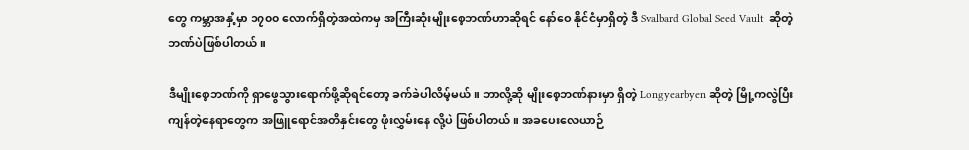တွေ ကမ္ဘာအနှံ့မှာ ၁၇၀၀ လောက်ရှိတဲ့အထဲကမှ အကြီးဆုံးမျိုးစေ့ဘဏ်ဟာဆိုရင် နော်ဝေ နိုင်ငံမှာရှိတဲ့ ဒီ Svalbard Global Seed Vault  ဆိုတဲ့ ဘဏ်ပဲဖြစ်ပါတယ်။

ဒီမျိုးစေ့ဘဏ်ကို ရှာဖွေသွားရောက်ဖို့ဆိုရင်တော့ ခက်ခဲပါလိမ့်မယ်။ ဘာလို့ဆို မျိုးစေ့ဘဏ်နားမှာ ရှိတဲ့ Longyearbyen ဆိုတဲ့ မြို့ကလွဲပြီး ကျန်တဲ့နေရာတွေက အဖြူရောင်အတိနှင်းတွေ ဖုံးလွှမ်းနေ လို့ပဲ ဖြစ်ပါတယ်။ အခပေးလေယာဉ်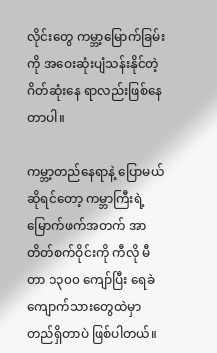လိုင်းတွေ ကမ္ဘာ့မြောက်ခြမ်းကို အဝေးဆုံးပျံသန်းနိုင်တဲ့ ဂိတ်ဆုံးနေ ရာလည်းဖြစ်နေတာပါ။

ကမ္ဘာ့တည်နေရာနဲ့ ပြောမယ်ဆိုရင်တော့ ကမ္ဘာကြီးရဲ့ မြောက်ဖက်အတက် အာတိတ်စက်ဝိုင်းကို ကီလို မီတာ ၁၃၀၀ ကျော်ပြီး ရေခဲကျောက်သားတွေထဲမှာတည်ရှိတာပဲ ဖြစ်ပါတယ်။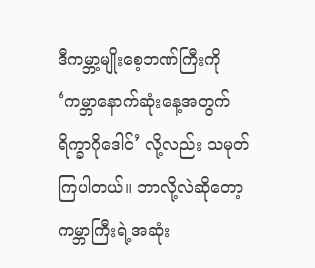ဒီကမ္ဘာ့မျိုးစေ့ဘဏ်ကြီးကို ‘ကမ္ဘာနောက်ဆုံးနေ့အတွက် ရိက္ခာဂိုဒေါင်’ လို့လည်း သမုတ်ကြပါတယ်။ ဘာလို့လဲဆိုတော့ ကမ္ဘာကြီးရဲ့အဆုံး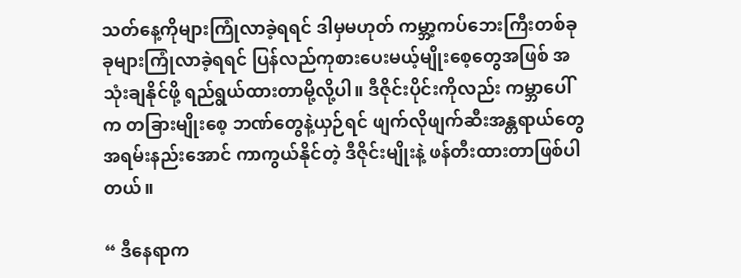သတ်နေ့ကိုများကြုံလာခဲ့ရရင် ဒါမှမဟုတ် ကမ္ဘာ့ကပ်ဘေးကြီးတစ်ခုခုများကြုံလာခဲ့ရရင် ပြန်လည်ကုစားပေးမယ့်မျိုးစေ့တွေအဖြစ် အသုံးချနိုင်ဖို့ ရည်ရွယ်ထားတာမို့လို့ပါ။ ဒီဇိုင်းပိုင်းကိုလည်း ကမ္ဘာပေါ် က တခြားမျိုးစေ့ ဘဏ်တွေနဲ့ယှဉ်ရင် ဖျက်လိုဖျက်ဆီးအန္တရာယ်တွေ အရမ်းနည်းအောင် ကာကွယ်နိုင်တဲ့ ဒီဇိုင်းမျိုးနဲ့ ဖန်တီးထားတာဖြစ်ပါတယ်။

“ ဒီနေရာက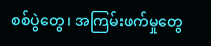စစ်ပွဲတွေ၊ အကြမ်းဖက်မှုတွေ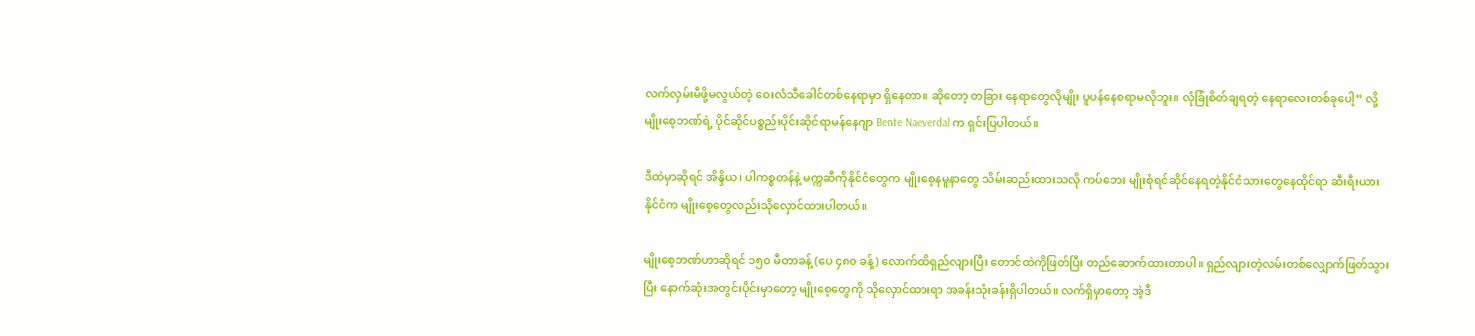လက်လှမ်းမီဖို့မလွယ်တဲ့ ဝေးလံသီခေါင်တစ်နေရာမှာ ရှိနေတာ။ ဆိုတော့ တခြား နေရာတွေလိုမျိုး ပူပန်နေစရာမလိုဘူး။ လုံခြုံစိတ်ချရတဲ့ နေရာလေးတစ်ခုပေါ့” လို့  မျိုးစေ့ဘဏ်ရဲ့ ပိုင်ဆိုင်ပစ္စည်းပိုင်းဆိုင်ရာမန်နေဂျာ Bente Naeverdal က ရှင်းပြပါတယ်။

ဒီထဲမှာဆိုရင် အိန္ဒိယ၊ ပါကစ္စတန်နဲ့ မက္ကဆီကိုနိုင်ငံတွေက မျိုးစေ့နမူနာတွေ သိမ်းဆည်းထားသလို ကပ်ဘေး မျိုးစုံရင်ဆိုင်နေရတဲ့နိုင်ငံသားတွေနေထိုင်ရာ ဆီးရီးယားနိုင်ငံက မျိုးစေ့တွေလည်းသိုလှောင်ထားပါတယ်။

မျိုးစေ့ဘဏ်ဟာဆိုရင် ၁၅၀ မီတာခန့် (ပေ ၄၈၀ ခန့်) လောက်ထိရှည်လျားပြီး တောင်ထဲကိုဖြတ်ပြီး တည်ဆောက်ထားတာပါ။ ရှည်လျားတဲ့လမ်းတစ်လျှောက်ဖြတ်သွားပြီး နောက်ဆုံးအတွင်းပိုင်းမှာတော့ မျိုးစေ့တွေကို သိုလှောင်ထားရာ အခန်းသုံးခန်းရှိပါတယ်။ လက်ရှိမှာတော့ အဲ့ဒီ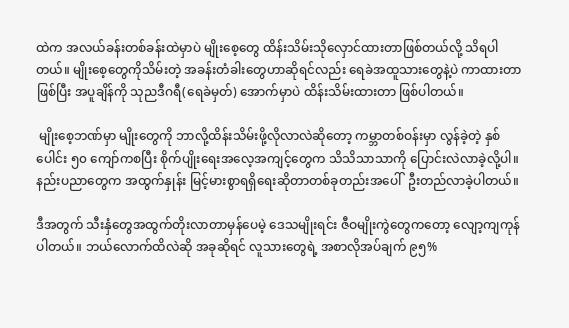ထဲက အလယ်ခန်းတစ်ခန်းထဲမှာပဲ မျိုးစေ့တွေ ထိန်းသိမ်းသိုလှောင်ထားတာဖြစ်တယ်လို့ သိရပါတယ်။ မျိုးစေ့တွေကိုသိမ်းတဲ့ အခန်းတံခါးတွေဟာဆိုရင်လည်း ရေခဲအထူသားတွေနဲ့ပဲ ကာထားတာဖြစ်ပြီး အပူချိန်ကို သုညဒီဂရီ(ရေခဲမှတ်) အောက်မှာပဲ ထိန်းသိမ်းထားတာ ဖြစ်ပါတယ်။

 မျိုးစေ့ဘဏ်မှာ မျိုးတွေကို ဘာလို့ထိန်းသိမ်းဖို့လိုလာလဲဆိုတော့ ကမ္ဘာတစ်ဝန်းမှာ လွန်ခဲ့တဲ့ နှစ်ပေါင်း ၅၀ ကျော်ကစပြီး စိုက်ပျိုးရေးအလေ့အကျင့်တွေက သိသိသာသာကို ပြောင်းလဲလာခဲ့လို့ပါ။ နည်းပညာတွေက အထွက်နှုန်း မြင့်မားစွာရရှိရေးဆိုတာတစ်ခုတည်းအပေါ်  ဦးတည်လာခဲ့ပါတယ်။

ဒီအတွက် သီးနှံတွေအထွက်တိုးလာတာမှန်ပေမဲ့ ဒေသမျိုးရင်း ဇီဝမျိုးကွဲတွေကတော့ လျော့ကျကုန်ပါတယ်။ ဘယ်လောက်ထိလဲဆို အခုဆိုရင် လူသားတွေရဲ့ အစာလိုအပ်ချက် ၉၅%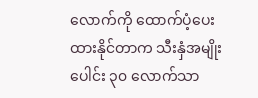လောက်ကို ထောက်ပံ့ပေးထားနိုင်တာက သီးနှံအမျိုးပေါင်း ၃၀ လောက်သာ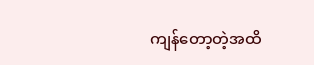ကျန်တော့တဲ့အထိ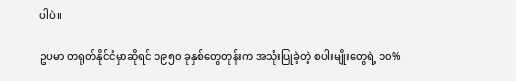ပါပဲ။

ဥပမာ တရုတ်နိုင်ငံမှာဆိုရင် ၁၉၅၀ ခုနှစ်တွေတုန်းက အသုံးပြုခဲ့တဲ့ စပါးမျိုးတွေရဲ့ ၁၀%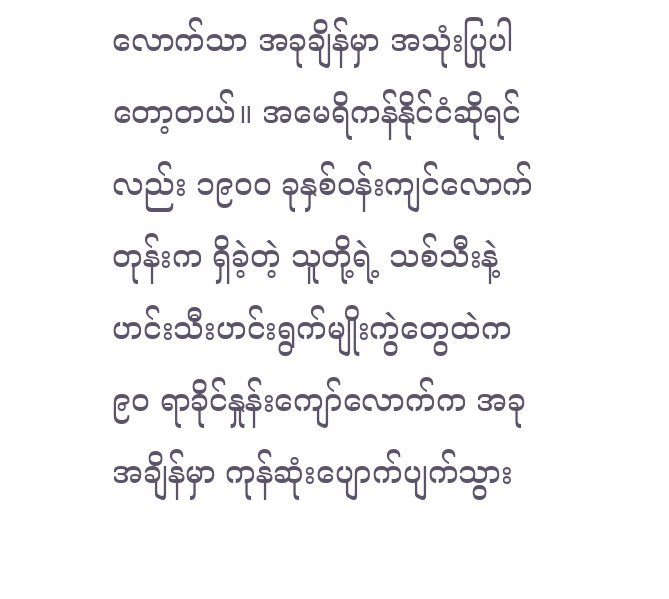လောက်သာ အခုချိန်မှာ အသုံးပြုပါတော့တယ်။ အမေရိကန်နိုင်ငံဆိုရင်လည်း ၁၉၀၀ ခုနှစ်ဝန်းကျင်လောက်တုန်းက ရှိခဲ့တဲ့ သူတို့ရဲ့ သစ်သီးနဲ့ ဟင်းသီးဟင်းရွက်မျိုးကွဲတွေထဲက ၉၀ ရာခိုင်နှုန်းကျော်လောက်က အခုအချိန်မှာ ကုန်ဆုံးပျောက်ပျက်သွား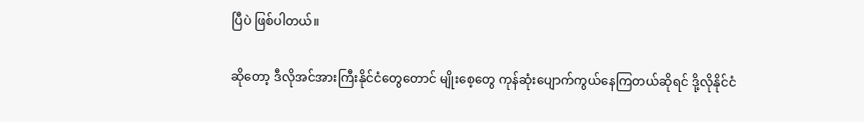ပြီပဲ ဖြစ်ပါတယ်။

ဆိုတော့ ဒီလိုအင်အားကြီးနိုင်ငံတွေတောင် မျိုးစေ့တွေ ကုန်ဆုံးပျောက်ကွယ်နေကြတယ်ဆိုရင် ဒို့လိုနိုင်ငံ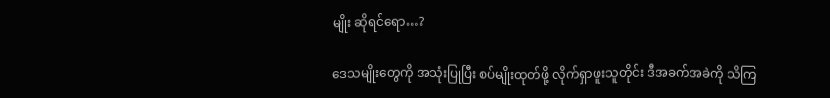မျိုး ဆိုရင်ရော…?

ဒေသမျိုးတွေကို အသုံးပြုပြီး စပ်မျိုးထုတ်ဖို့ လိုက်ရှာဖူးသူတိုင်း ဒီအခက်အခဲကို သိကြ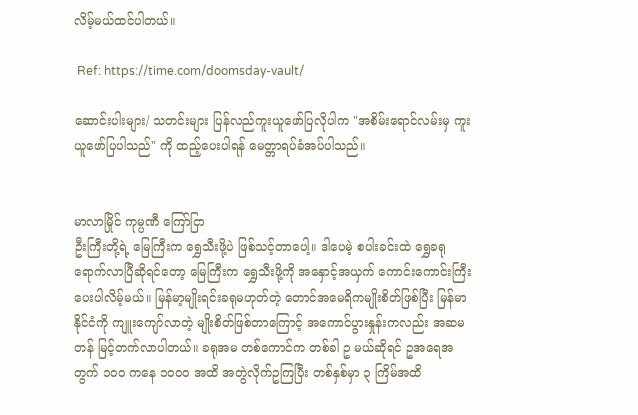လိမ့်မယ်ထင်ပါတယ်။

 Ref: https://time.com/doomsday-vault/

ဆောင်းပါးများ/ သတင်းများ ပြန်လည်ကူးယူဖော်ပြလိုပါက "အစိမ်းရောင်လမ်းမှ ကူးယူဖော်ပြပါသည်" ကို ထည့်ပေးပါရန် မေတ္တာရပ်ခံအပ်ပါသည်။


မာလာမြိုင် ကုမ္ပဏီ ကြော်ငြာ
ဦးကြီးတို့ရဲ့ မြေကြီးက ရွှေသီးဖို့ပဲ ဖြစ်သင့်တာပေါ့။ ဒါပေမဲ့ စပါးခင်းထဲ ရွှေခရုရောက်လာပြီဆိုရင်တော့ မြေကြီးက ရွှေသီးဖို့ကို အနှောင့်အယှက် ကောင်းကောင်းကြီးပေးပါလိမ့်မယ်။ မြန်မာ့မျိုးရင်းခရုမဟုတ်တဲ့ တောင်အမေရိကမျိုးစိတ်ဖြစ်ပြီး မြန်မာနိုင်ငံကို ကျူးကျော်လာတဲ့ မျိုးစိတ်ဖြစ်တာကြောင့် အကောင်ပွားနှုန်းကလည်း အဆမတန် မြင့်တက်လာပါတယ်။ ခရုအမ တစ်ကောင်က တစ်ခါ ဥ မယ်ဆိုရင် ဥအရေအတွက် ၁၀၀ ကနေ ၁၀၀၀ အထိ အတွဲလိုက်ဥကြပြီး တစ်နှစ်မှာ ၃ ကြိမ်အထိ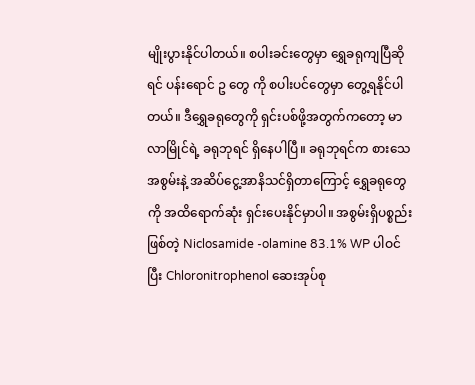မျိုးပွားနိုင်ပါတယ်။ စပါးခင်းတွေမှာ ရွှေခရုကျပြီဆိုရင် ပန်းရောင် ဥ တွေ ကို စပါးပင်တွေမှာ တွေ့ရနိုင်ပါတယ်။ ဒီရွှေခရုတွေကို ရှင်းပစ်ဖို့အတွက်ကတော့ မာလာမြိုင်ရဲ့ ခရုဘုရင် ရှိနေပါပြီ။ ခရုဘုရင်က စားသေအစွမ်းနဲ့ အဆိပ်ငွေ့အာနိသင်ရှိတာကြောင့် ရွှေခရုတွေကို အထိရောက်ဆုံး ရှင်းပေးနိုင်မှာပါ။ အစွမ်းရှိပစ္စည်းဖြစ်တဲ့ Niclosamide -olamine 83.1% WP ပါဝင်ပြီး Chloronitrophenol ဆေးအုပ်စု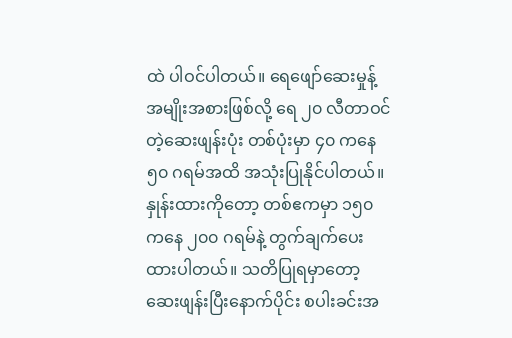ထဲ ပါဝင်ပါတယ်။ ရေဖျော်ဆေးမှုန့်အမျိုးအစားဖြစ်လို့ ရေ ၂၀ လီတာဝင်တဲ့ဆေးဖျန်းပုံး တစ်ပုံးမှာ ၄၀ ကနေ ၅၀ ဂရမ်အထိ အသုံးပြုနိုင်ပါတယ်။ နှုန်းထားကိုတော့ တစ်ဧကမှာ ၁၅၀ ကနေ ၂၀၀ ဂရမ်နဲ့ တွက်ချက်ပေးထားပါတယ်။ သတိပြုရမှာတော့ ဆေးဖျန်းပြီးနောက်ပိုင်း စပါးခင်းအ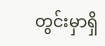တွင်းမှာရှိ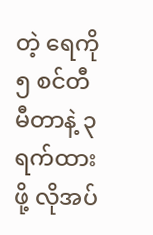တဲ့ ရေကို ၅ စင်တီမီတာနဲ့ ၃ ရက်ထားဖို့ လိုအပ်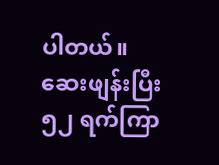ပါတယ်။ ဆေးဖျန်းပြီး ၅၂ ရက်ကြာ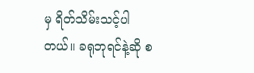မှ ရိတ်သိမ်းသင့်ပါတယ်။ ခရုဘုရင်နဲ့ဆို စ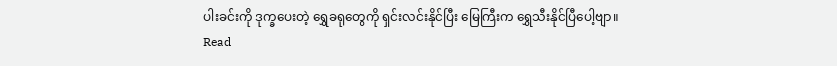ပါးခင်းကို ဒုက္ခပေးတဲ့ ရွှေခရုတွေကို ရှင်းလင်းနိုင်ပြီး မြေကြီးက ရွှေသီးနိုင်ပြီပေါ့ဗျာ။
Read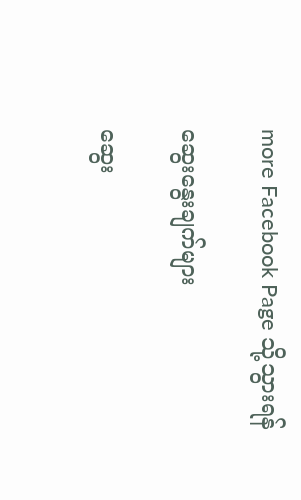more Facebook Page သို့သွားရန်

ဆွေးနွေးချက်များ

ဆွေး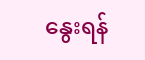နွေးရန်